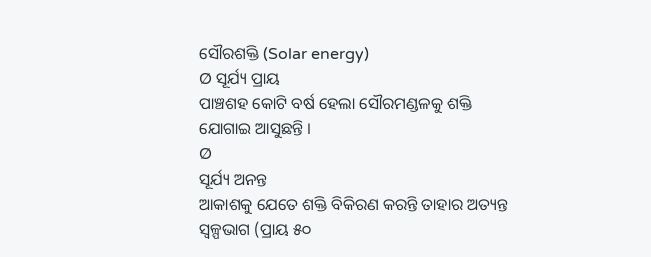ସୌରଶକ୍ତି (Solar energy)
Ø ସୂର୍ଯ୍ୟ ପ୍ରାୟ
ପାଞ୍ଚଶହ କୋଟି ବର୍ଷ ହେଲା ସୌରମଣ୍ଡଳକୁ ଶକ୍ତି ଯୋଗାଇ ଆସୁଛନ୍ତି ।
Ø
ସୂର୍ଯ୍ୟ ଅନନ୍ତ
ଆକାଶକୁ ଯେତେ ଶକ୍ତି ବିକିରଣ କରନ୍ତି ତାହାର ଅତ୍ୟନ୍ତ ସ୍ଵଳ୍ପଭାଗ (ପ୍ରାୟ ୫୦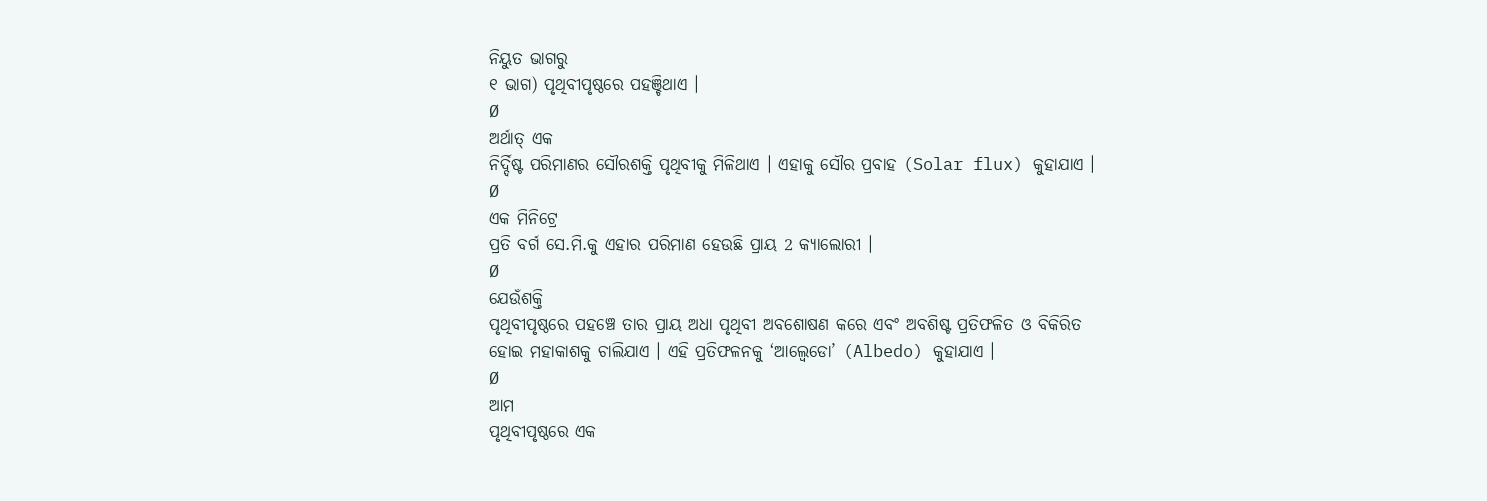ନିୟୁତ ଭାଗରୁ
୧ ଭାଗ) ପୃଥିବୀପୃଷ୍ଠରେ ପହଞ୍ଚିଥାଏ ।
Ø
ଅର୍ଥାତ୍ ଏକ
ନିର୍ଦ୍ଦିଷ୍ଟ ପରିମାଣର ସୌରଶକ୍ତି ପୃଥିବୀକୁ ମିଳିଥାଏ । ଏହାକୁ ସୌର ପ୍ରବାହ (Solar flux) କୁହାଯାଏ ।
Ø
ଏକ ମିନିଟ୍ରେ
ପ୍ରତି ବର୍ଗ ସେ.ମି.କୁ ଏହାର ପରିମାଣ ହେଉଛି ପ୍ରାୟ 2 କ୍ୟାଲୋରୀ ।
Ø
ଯେଉଁଶକ୍ତି
ପୃଥିବୀପୃଷ୍ଠରେ ପହଞ୍ଚେ ତାର ପ୍ରାୟ ଅଧା ପୃଥିବୀ ଅବଶୋଷଣ କରେ ଏବଂ ଅବଶିଷ୍ଟ ପ୍ରତିଫଳିତ ଓ ବିକିରିତ
ହୋଇ ମହାକାଶକୁ ଚାଲିଯାଏ । ଏହି ପ୍ରତିଫଳନକୁ ‘ଆଲ୍ବେଡୋ’ (Albedo) କୁହାଯାଏ ।
Ø
ଆମ
ପୃଥିବୀପୃଷ୍ଠରେ ଏକ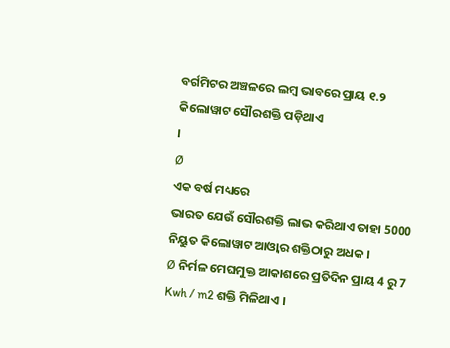ବର୍ଗମିଟର ଅଞ୍ଚଳରେ ଲମ୍ବ ଭାବରେ ପ୍ରାୟ ୧.୨ କିଲୋୱାଟ ସୌରଶକ୍ତି ପଡ଼ିଥାଏ
।
Ø
ଏକ ବର୍ଷ ମଧ୍ୟରେ
ଭାରତ ଯେଉଁ ସୌରଶକ୍ତି ଲାଭ କରିଥାଏ ତାହା 5000 ନିୟୁତ କିଲୋୱାଟ ଆଓ୍ବାର ଶକ୍ତିଠାରୁ ଅଧକ ।
Ø ନିର୍ମଳ ମେଘମୁକ୍ତ ଆକାଶରେ ପ୍ରତିଦିନ ପ୍ରାୟ 4 ରୁ 7 Kwh / m2 ଶକ୍ତି ମିଳିଥାଏ ।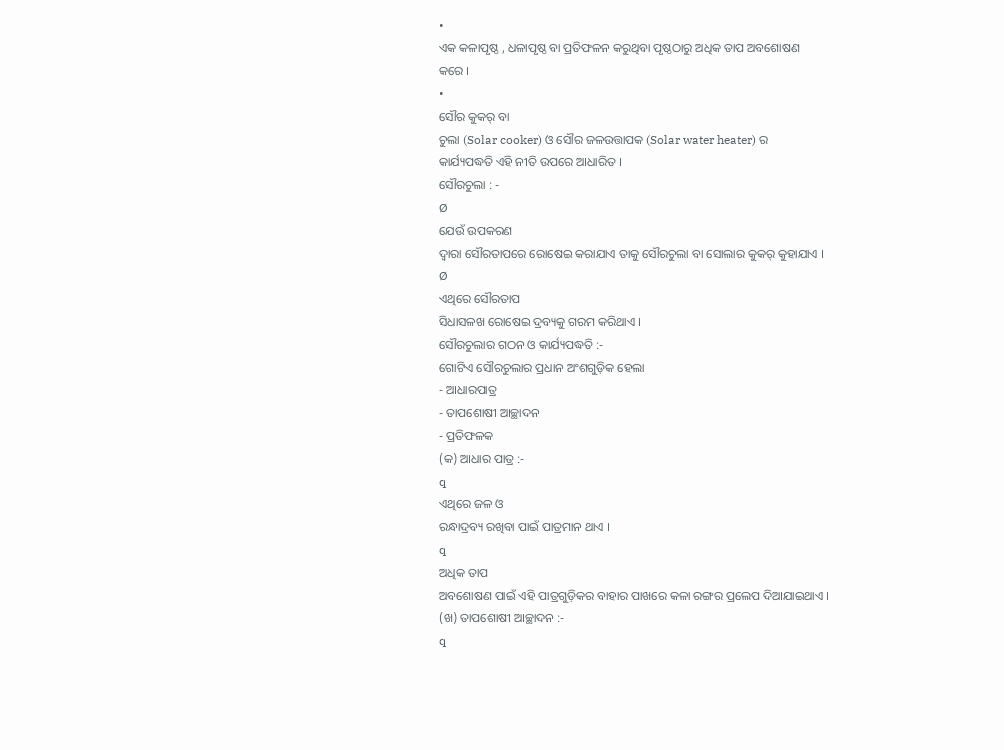•
ଏକ କଳାପୃଷ୍ଠ , ଧଳାପୃଷ୍ଠ ବା ପ୍ରତିଫଳନ କରୁଥିବା ପୃଷ୍ଠଠାରୁ ଅଧିକ ତାପ ଅବଶୋଷଣ
କରେ ।
•
ସୌର କୁକର୍ ବା
ଚୁଲା (Solar cooker) ଓ ସୌର ଜଳଉତ୍ତାପକ (Solar water heater) ର
କାର୍ଯ୍ୟପଦ୍ଧତି ଏହି ନୀତି ଉପରେ ଆଧାରିତ ।
ସୌରଚୁଲା : -
Ø
ଯେଉଁ ଉପକରଣ
ଦ୍ଵାରା ସୌରତାପରେ ରୋଷେଇ କରାଯାଏ ତାକୁ ସୌରଚୁଲା ବା ସୋଲାର କୁକର୍ କୁହାଯାଏ ।
Ø
ଏଥିରେ ସୌରତାପ
ସିଧାସଳଖ ରୋଷେଇ ଦ୍ରବ୍ୟକୁ ଗରମ କରିଥାଏ ।
ସୌରଚୁଲାର ଗଠନ ଓ କାର୍ଯ୍ୟପଦ୍ଧତି :-
ଗୋଟିଏ ସୌରଚୁଲାର ପ୍ରଧାନ ଅଂଶଗୁଡ଼ିକ ହେଲା
- ଆଧାରପାତ୍ର
- ତାପଶୋଷୀ ଆଚ୍ଛାଦନ
- ପ୍ରତିଫଳକ
(କ) ଆଧାର ପାତ୍ର :-
q
ଏଥିରେ ଜଳ ଓ
ରନ୍ଧାଦ୍ରବ୍ୟ ରଖିବା ପାଇଁ ପାତ୍ରମାନ ଥାଏ ।
q
ଅଧିକ ତାପ
ଅବଶୋଷଣ ପାଇଁ ଏହି ପାତ୍ରଗୁଡ଼ିକର ବାହାର ପାଖରେ କଳା ରଙ୍ଗର ପ୍ରଲେପ ଦିଆଯାଇଥାଏ ।
(ଖ) ତାପଶୋଷୀ ଆଚ୍ଛାଦନ :-
q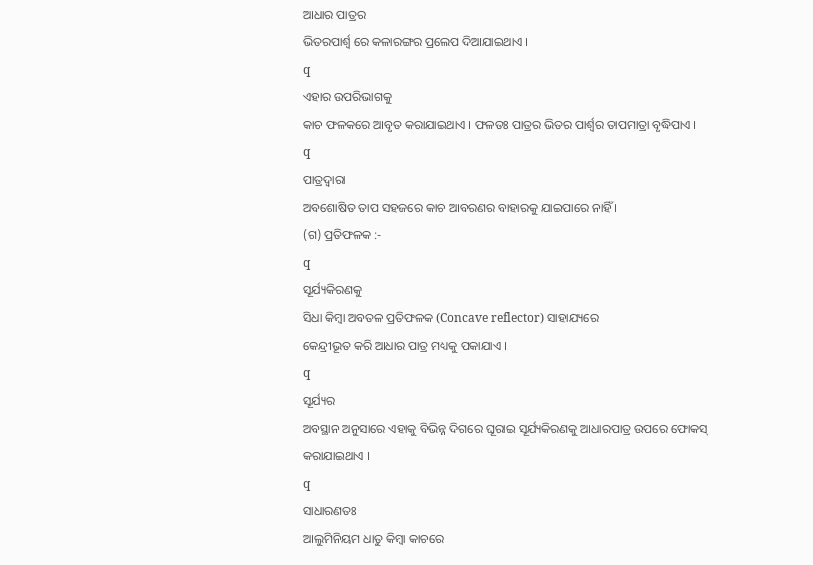ଆଧାର ପାତ୍ରର
ଭିତରପାର୍ଶ୍ଵ ରେ କଳାରଙ୍ଗର ପ୍ରଲେପ ଦିଆଯାଇଥାଏ ।
q
ଏହାର ଉପରିଭାଗକୁ
କାଚ ଫଳକରେ ଆବୃତ କରାଯାଇଥାଏ । ଫଳତଃ ପାତ୍ରର ଭିତର ପାର୍ଶ୍ଵର ତାପମାତ୍ରା ବୃଦ୍ଧିପାଏ ।
q
ପାତ୍ରଦ୍ଵାରା
ଅବଶୋଷିତ ତାପ ସହଜରେ କାଚ ଆବରଣର ବାହାରକୁ ଯାଇପାରେ ନାହିଁ ।
(ଗ) ପ୍ରତିଫଳକ :-
q
ସୂର୍ଯ୍ୟକିରଣକୁ
ସିଧା କିମ୍ବା ଅବତଳ ପ୍ରତିଫଳକ (Concave reflector) ସାହାଯ୍ୟରେ
କେନ୍ଦ୍ରୀଭୂତ କରି ଆଧାର ପାତ୍ର ମଧ୍ୟକୁ ପକାଯାଏ ।
q
ସୂର୍ଯ୍ୟର
ଅବସ୍ଥାନ ଅନୁସାରେ ଏହାକୁ ବିଭିନ୍ନ ଦିଗରେ ଘୂରାଇ ସୂର୍ଯ୍ୟକିରଣକୁ ଆଧାରପାତ୍ର ଉପରେ ଫୋକସ୍
କରାଯାଇଥାଏ ।
q
ସାଧାରଣତଃ
ଆଲୁମିନିୟମ ଧାତୁ କିମ୍ବା କାଚରେ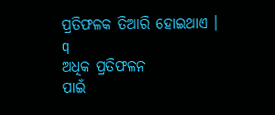ପ୍ରତିଫଳକ ତିଆରି ହୋଇଥାଏ ।
q
ଅଧିକ ପ୍ରତିଫଳନ
ପାଇଁ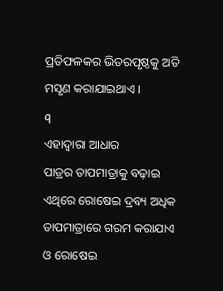ପ୍ରତିଫଳକର ଭିତରପୃଷ୍ଠକୁ ଅତି ମସୃଣ କରାଯାଇଥାଏ ।
q
ଏହାଦ୍ଵାରା ଆଧାର
ପାତ୍ରର ତାପମାତ୍ରାକୁ ବଢ଼ାଇ ଏଥିରେ ରୋଷେଇ ଦ୍ରବ୍ୟ ଅଧିକ ତାପମାତ୍ରାରେ ଗରମ କରାଯାଏ ଓ ରୋଷେଇ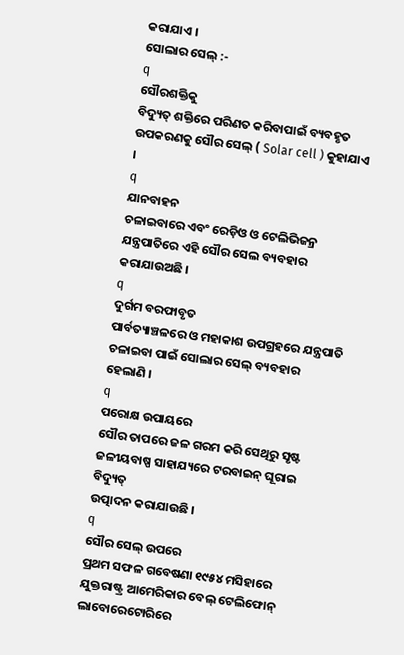କରାଯାଏ ।
ସୋଲାର ସେଲ୍ :-
q
ସୌରଶକ୍ତିକୁ
ବିଦ୍ୟୁତ୍ ଶକ୍ତିରେ ପରିଣତ କରିବାପାଇଁ ବ୍ୟବହୃତ ଉପକରଣକୁ ସୌର ସେଲ୍ ( Solar cell ) କୁହାଯାଏ ।
q
ଯାନବାହନ
ଚଳାଇବାରେ ଏବଂ ରେଡ଼ିଓ ଓ ଟେଲିଭିଜନ୍ର ଯନ୍ତ୍ରପାତିରେ ଏହି ସୌର ସେଲ ବ୍ୟବହାର କରାଯାଉଅଛି ।
q
ଦୁର୍ଗମ ବରଫାବୃତ
ପାର୍ବତ୍ୟାଞ୍ଚଳରେ ଓ ମହାକାଶ ଉପଗ୍ରହରେ ଯନ୍ତ୍ରପାତି ଚଳାଇବା ପାଇଁ ସୋଲାର ସେଲ୍ ବ୍ୟବହାର
ହେଲାଣି ।
q
ପରୋକ୍ଷ ଉପାୟରେ
ସୌର ତାପରେ ଜଳ ଗରମ କରି ସେଥିରୁ ସୃଷ୍ଟ ଜଳୀୟବାଷ୍ପ ସାହାଯ୍ୟରେ ଟରବାଇନ୍ ଘୂରାଇ ବିଦ୍ୟୁତ୍
ଉତ୍ପାଦନ କରାଯାଉଛି ।
q
ସୌର ସେଲ୍ ଉପରେ
ପ୍ରଥମ ସଫଳ ଗବେଷଣା ୧୯୫୪ ମସିହାରେ ଯୁକ୍ତରାଷ୍ଟ୍ର ଆମେରିକାର ବେଲ୍ ଟେଲିଫୋନ୍ ଲାବୋରେଟୋରିରେ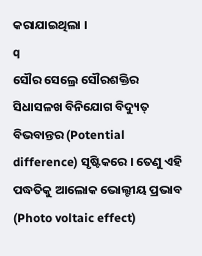କରାଯାଇଥିଲା ।
q
ସୌର ସେଲ୍ରେ ସୌରଶକ୍ତିର
ସିଧାସଳଖ ବିନିଯୋଗ ବିଦ୍ୟୁତ୍ ବିଭବାନ୍ତର (Potential difference) ସୃଷ୍ଟିକରେ । ତେଣୁ ଏହି
ପଦ୍ଧତିକୁ ଆଲୋକ ଭୋଲ୍ଟୀୟ ପ୍ରଭାବ (Photo voltaic effect)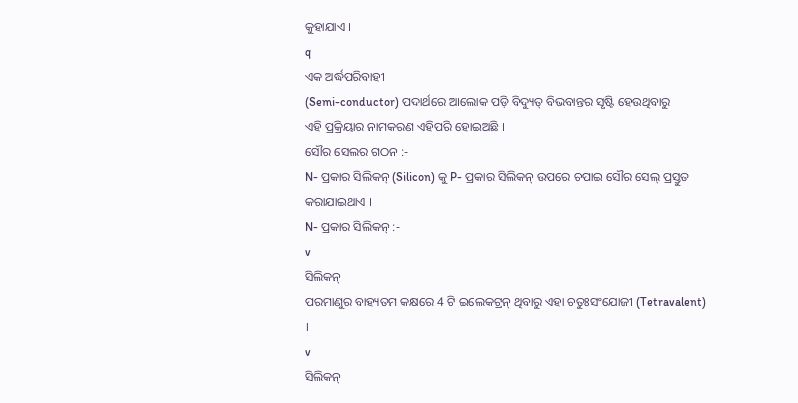କୁହାଯାଏ ।
q
ଏକ ଅର୍ଦ୍ଧପରିବାହୀ
(Semi-conductor) ପଦାର୍ଥରେ ଆଲୋକ ପଡ଼ି ବିଦ୍ୟୁତ୍ ବିଭବାନ୍ତର ସୃଷ୍ଟି ହେଉଥିବାରୁ
ଏହି ପ୍ରକ୍ରିୟାର ନାମକରଣ ଏହିପରି ହୋଇଅଛି ।
ସୌର ସେଲର ଗଠନ :-
N- ପ୍ରକାର ସିଲିକନ୍ (Silicon) କୁ P- ପ୍ରକାର ସିଲିକନ୍ ଉପରେ ଚପାଇ ସୌର ସେଲ୍ ପ୍ରସ୍ତୁତ କରାଯାଇଥାଏ ।
N- ପ୍ରକାର ସିଲିକନ୍ :-
v
ସିଲିକନ୍
ପରମାଣୁର ବାହ୍ୟତମ କକ୍ଷରେ 4 ଟି ଇଲେକଟ୍ରନ୍ ଥିବାରୁ ଏହା ଚତୁଃସଂଯୋଜୀ (Tetravalent) ।
v
ସିଲିକନ୍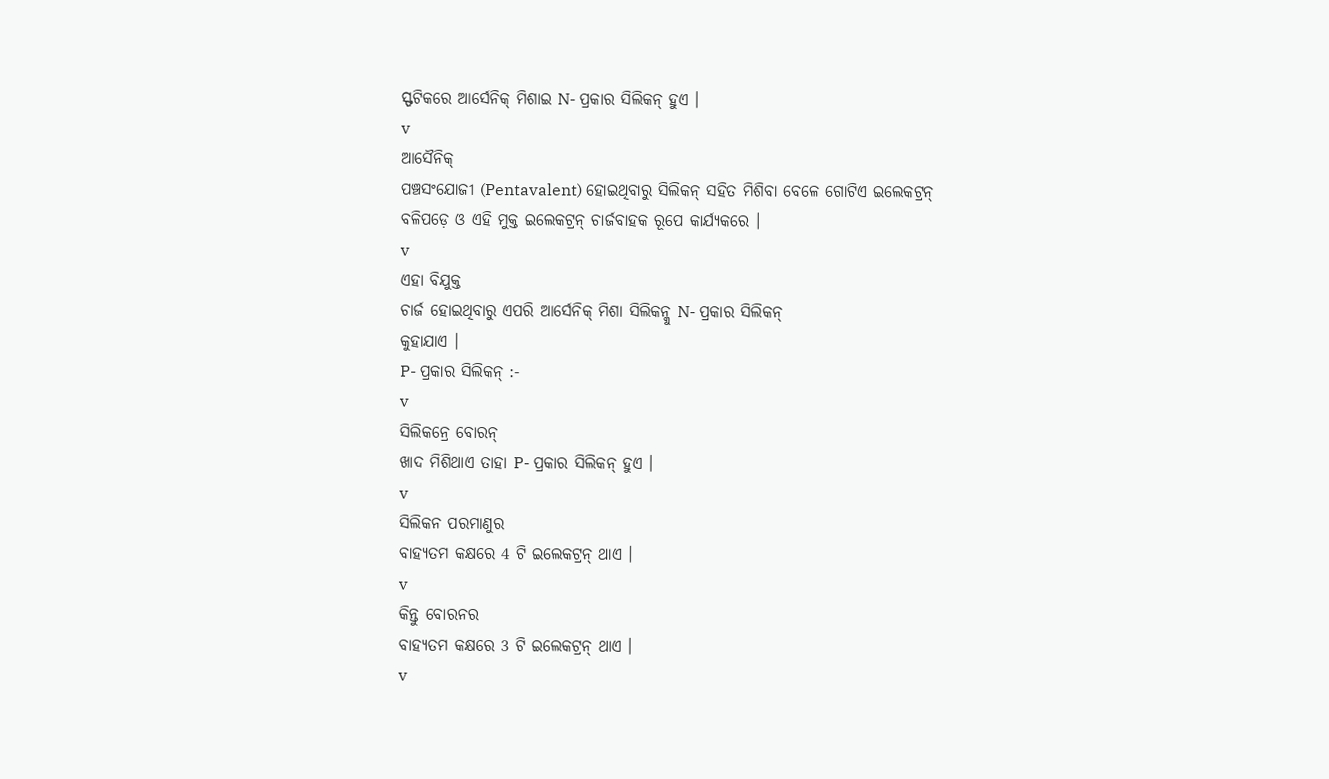ସ୍ଫଟିକରେ ଆର୍ସେନିକ୍ ମିଶାଇ N- ପ୍ରକାର ସିଲିକନ୍ ହୁଏ ।
v
ଆସୈନିକ୍
ପଞ୍ଚସଂଯୋଜୀ (Pentavalent) ହୋଇଥିବାରୁ ସିଲିକନ୍ ସହିତ ମିଶିବା ବେଳେ ଗୋଟିଏ ଇଲେକଟ୍ରନ୍
ବଳିପଡ଼େ ଓ ଏହି ମୁକ୍ତ ଇଲେକଟ୍ରନ୍ ଚାର୍ଜବାହକ ରୂପେ କାର୍ଯ୍ୟକରେ ।
v
ଏହା ବିଯୁକ୍ତ
ଚାର୍ଜ ହୋଇଥିବାରୁ ଏପରି ଆର୍ସେନିକ୍ ମିଶା ସିଲିକନ୍କୁ N- ପ୍ରକାର ସିଲିକନ୍
କୁହାଯାଏ ।
P- ପ୍ରକାର ସିଲିକନ୍ :-
v
ସିଲିକନ୍ରେ ବୋରନ୍
ଖାଦ ମିଶିଥାଏ ତାହା P- ପ୍ରକାର ସିଲିକନ୍ ହୁଏ ।
v
ସିଲିକନ ପରମାଣୁର
ବାହ୍ୟତମ କକ୍ଷରେ 4 ଟି ଇଲେକଟ୍ରନ୍ ଥାଏ ।
v
କିନ୍ତୁ ବୋରନର
ବାହ୍ୟତମ କକ୍ଷରେ 3 ଟି ଇଲେକଟ୍ରନ୍ ଥାଏ ।
v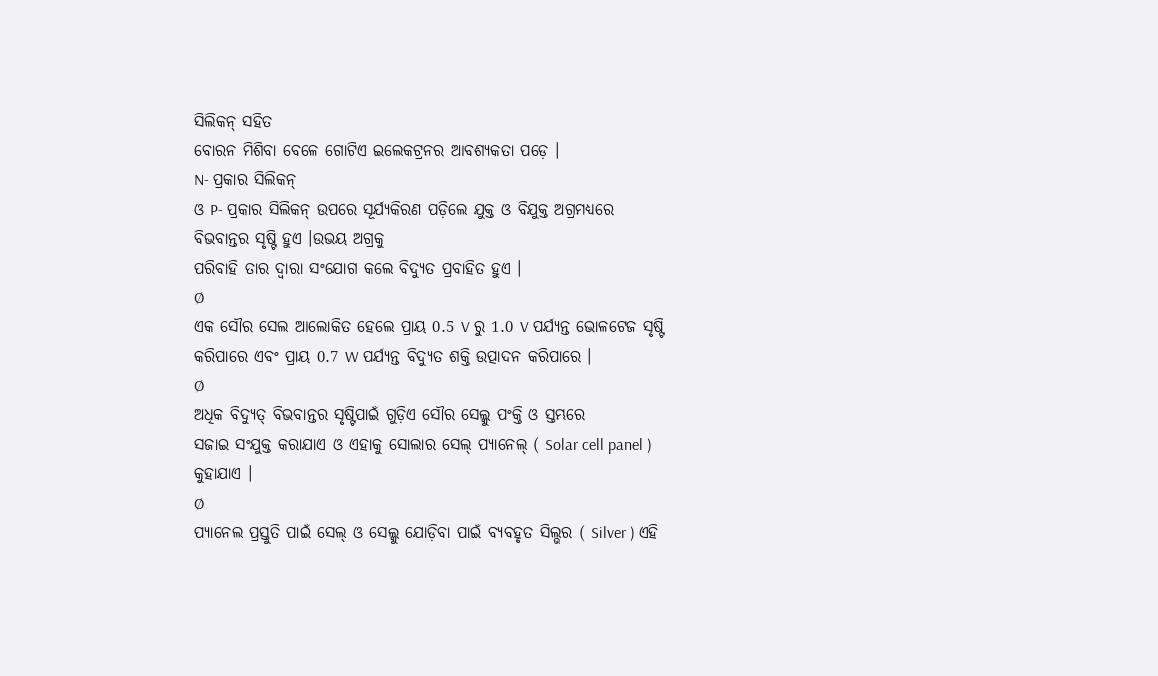ସିଲିକନ୍ ସହିତ
ବୋରନ ମିଶିବା ବେଳେ ଗୋଟିଏ ଇଲେକଟ୍ରନର ଆବଶ୍ୟକତା ପଡ଼େ ।
N- ପ୍ରକାର ସିଲିକନ୍
ଓ P- ପ୍ରକାର ସିଲିକନ୍ ଉପରେ ସୂର୍ଯ୍ୟକିରଣ ପଡ଼ିଲେ ଯୁକ୍ତ ଓ ବିଯୁକ୍ତ ଅଗ୍ରମଧ୍ୟରେ ବିଭବାନ୍ତର ସୃଷ୍ଟି ହୁଏ ।ଉଭୟ ଅଗ୍ରକୁ
ପରିବାହି ତାର ଦ୍ୱାରା ସଂଯୋଗ କଲେ ବିଦ୍ୟୁତ ପ୍ରବାହିତ ହୁଏ ।
Ø
ଏକ ସୌର ସେଲ ଆଲୋକିତ ହେଲେ ପ୍ରାୟ 0.5 V ରୁ 1.0 V ପର୍ଯ୍ୟନ୍ତ ଭୋଳଟେଜ ସୃଷ୍ଟି କରିପାରେ ଏବଂ ପ୍ରାୟ 0.7 W ପର୍ଯ୍ୟନ୍ତ ବିଦ୍ୟୁତ ଶକ୍ତି ଉତ୍ପାଦନ କରିପାରେ ।
Ø
ଅଧିକ ବିଦ୍ୟୁତ୍ ବିଭବାନ୍ତର ସୃଷ୍ଟିପାଇଁ ଗୁଡ଼ିଏ ସୌର ସେଲ୍କୁ ପଂକ୍ତି ଓ ସ୍ତମ୍ଭରେ
ସଜାଇ ସଂଯୁକ୍ତ କରାଯାଏ ଓ ଏହାକୁ ସୋଲାର ସେଲ୍ ପ୍ୟାନେଲ୍ ( Solar cell panel ) କୁହାଯାଏ ।
Ø
ପ୍ୟାନେଲ ପ୍ରସ୍ତୁତି ପାଇଁ ସେଲ୍ ଓ ସେଲ୍କୁ ଯୋଡ଼ିବା ପାଇଁ ବ୍ୟବହୃତ ସିଲ୍ଭର ( Silver ) ଏହି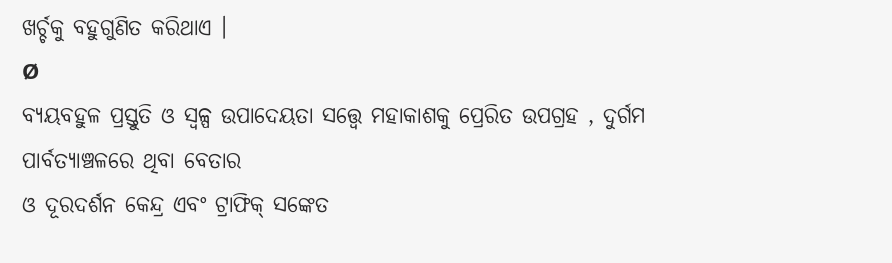ଖର୍ଚ୍ଚକୁ ବହୁଗୁଣିତ କରିଥାଏ ।
Ø
ବ୍ୟୟବହୁଳ ପ୍ରସ୍ତୁତି ଓ ସ୍ଵଳ୍ପ ଉପାଦେୟତା ସତ୍ତ୍ବେ ମହାକାଶକୁ ପ୍ରେରିତ ଉପଗ୍ରହ , ଦୁର୍ଗମ ପାର୍ବତ୍ୟାଞ୍ଚଳରେ ଥିବା ବେତାର
ଓ ଦୂରଦର୍ଶନ କେନ୍ଦ୍ର ଏବଂ ଟ୍ରାଫିକ୍ ସଙ୍କେତ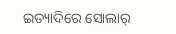ଇତ୍ୟାଦିରେ ସୋଲାର୍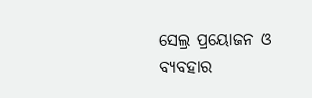ସେଲ୍ର ପ୍ରୟୋଜନ ଓ
ବ୍ୟବହାର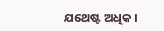ଯଥେଷ୍ଟ ଅଧିକ ।